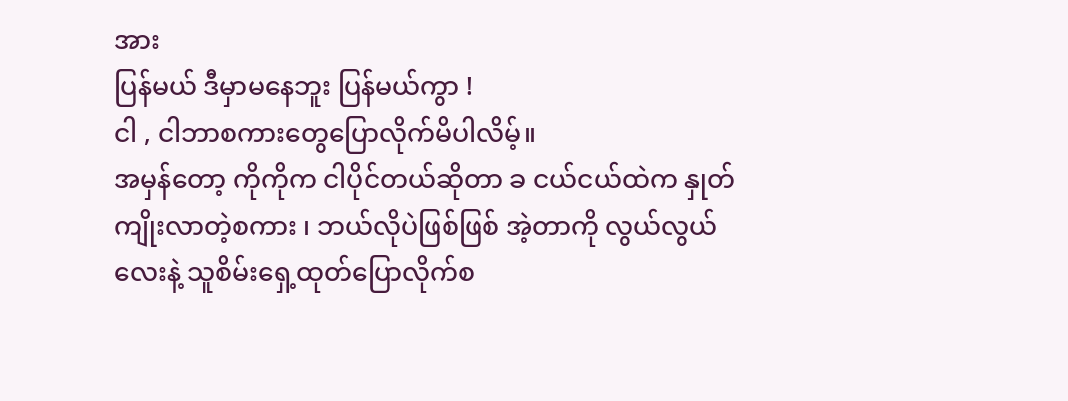အား
ပြန်မယ် ဒီမှာမနေဘူး ပြန်မယ်ကွာ !
ငါ , ငါဘာစကားတွေပြောလိုက်မိပါလိမ့်။
အမှန်တော့ ကိုကိုက ငါပိုင်တယ်ဆိုတာ ခ ငယ်ငယ်ထဲက နှုတ်ကျိုးလာတဲ့စကား ၊ ဘယ်လိုပဲဖြစ်ဖြစ် အဲ့တာကို လွယ်လွယ်လေးနဲ့ သူစိမ်းရှေ့ထုတ်ပြောလိုက်စ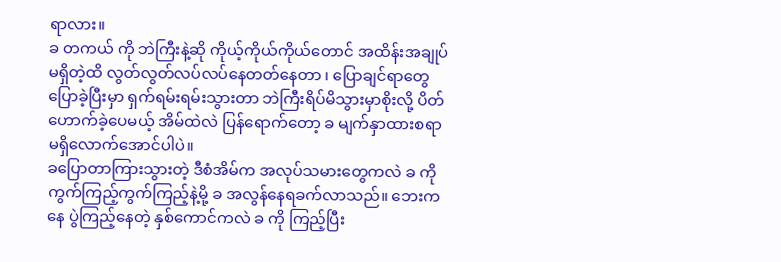ရာလား။
ခ တကယ် ကို ဘဲကြီးနဲ့ဆို ကိုယ့်ကိုယ်ကိုယ်တောင် အထိန်းအချုပ်မရှိတဲ့ထိ လွတ်လွတ်လပ်လပ်နေတတ်နေတာ ၊ ပြောချင်ရာတွေပြောခဲ့ပြီးမှာ ရှက်ရမ်းရမ်းသွားတာ ဘဲကြီးရိပ်မိသွားမှာစိုးလို့ ပိတ်ဟောက်ခဲ့ပေမယ့် အိမ်ထဲလဲ ပြန်ရောက်တော့ ခ မျက်နှာထားစရာမရှိလောက်အောင်ပါပဲ။
ခပြောတာကြားသွားတဲ့ ဒီစံအိမ်က အလုပ်သမားတွေကလဲ ခ ကို ကွက်ကြည့်ကွက်ကြည့်နဲ့မို့ ခ အလွန်နေရခက်လာသည်။ ဘေးကနေ ပွဲကြည့်နေတဲ့ နှစ်ကောင်ကလဲ ခ ကို ကြည့်ပြီး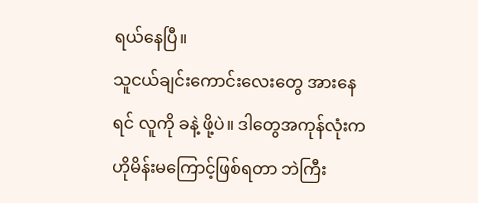ရယ်နေပြီ။
သူငယ်ချင်းကောင်းလေးတွေ အားနေရင် လူကို ခနဲ့ ဖို့ပဲ။ ဒါတွေအကုန်လုံးက ဟိုမိန်းမကြောင့်ဖြစ်ရတာ ဘဲကြီး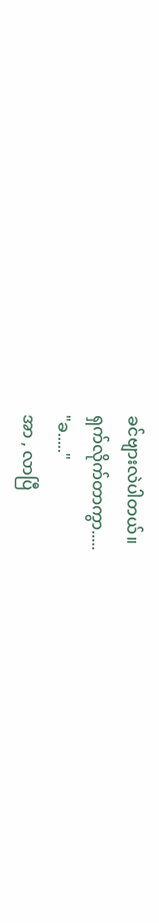ခင်ဗျားလဲပါတယ်။
ရှက်လိုက်တာကွာ.....
"ခ....."
အာ , လာပြီ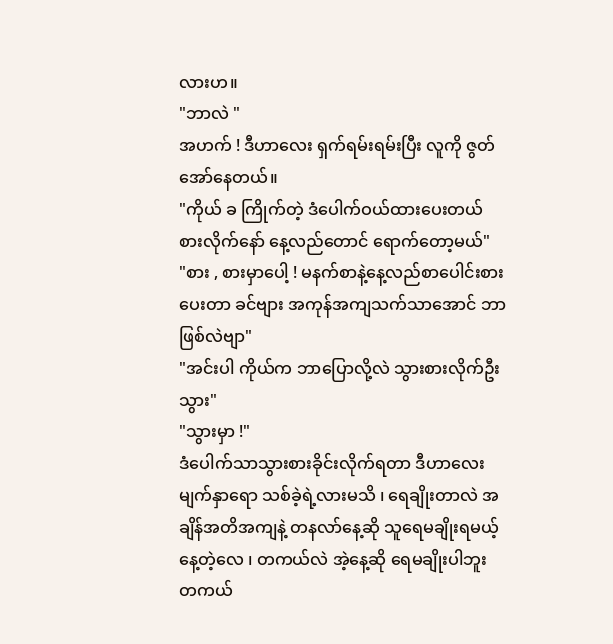လားဟ။
"ဘာလဲ "
အဟက် ! ဒီဟာလေး ရှက်ရမ်းရမ်းပြီး လူကို ဇွတ်အော်နေတယ်။
"ကိုယ် ခ ကြိုက်တဲ့ ဒံပေါက်ဝယ်ထားပေးတယ် စားလိုက်နော် နေ့လည်တောင် ရောက်တော့မယ်"
"စား , စားမှာပေါ့ ! မနက်စာနဲ့နေ့လည်စာပေါင်းစားပေးတာ ခင်ဗျား အကုန်အကျသက်သာအောင် ဘာဖြစ်လဲဗျာ"
"အင်းပါ ကိုယ်က ဘာပြောလို့လဲ သွားစားလိုက်ဦးသွား"
"သွားမှာ !"
ဒံပေါက်သာသွားစားခိုင်းလိုက်ရတာ ဒီဟာလေး မျက်နှာရော သစ်ခဲ့ရဲ့လားမသိ ၊ ရေချိုးတာလဲ အချိန်အတိအကျနဲ့ တနလာ်နေ့ဆို သူရေမချိုးရမယ့်နေ့တဲ့လေ ၊ တကယ်လဲ အဲ့နေ့ဆို ရေမချိုးပါဘူး တကယ်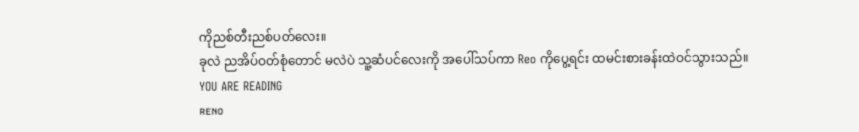ကိုညစ်တီးညစ်ပတ်လေး။
ခုလဲ ညအိပ်ဝတ်စုံတောင် မလဲပဲ သူ့ဆံပင်လေးကို အပေါ်သပ်ကာ Reo ကိုပွေ့ရင်း ထမင်းစားခန်းထဲဝင်သွားသည်။
YOU ARE READING
ʀᴇɴᴏ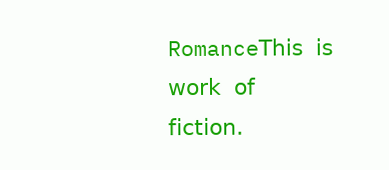Romance𝖳𝗁𝗂𝗌 𝗂𝗌 𝗐𝗈𝗋𝗄 𝗈𝖿 𝖿𝗂𝖼𝗍𝗂𝗈𝗇.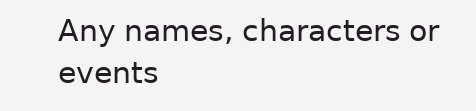𝖠𝗇𝗒 𝗇𝖺𝗆𝖾𝗌, 𝖼𝗁𝖺𝗋𝖺𝖼𝗍𝖾𝗋𝗌 𝗈𝗋 𝖾𝗏𝖾𝗇𝗍𝗌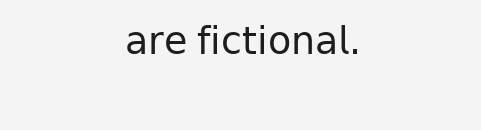𝖺𝗋𝖾 𝖿𝗂𝖼𝗍𝗂𝗈𝗇𝖺𝗅.